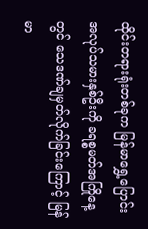ထိုင်းတရားရုံးတစ်ခုက မြန်မာရွှေ့ပြောင်းအလုပ်သမားနှစ်ဦးကို ခရစ္စမတ်အကြိုနေ့တွင် သေဒဏ်ချမှတ်လိုက်ခြင်းကြောင့် မြန်မာ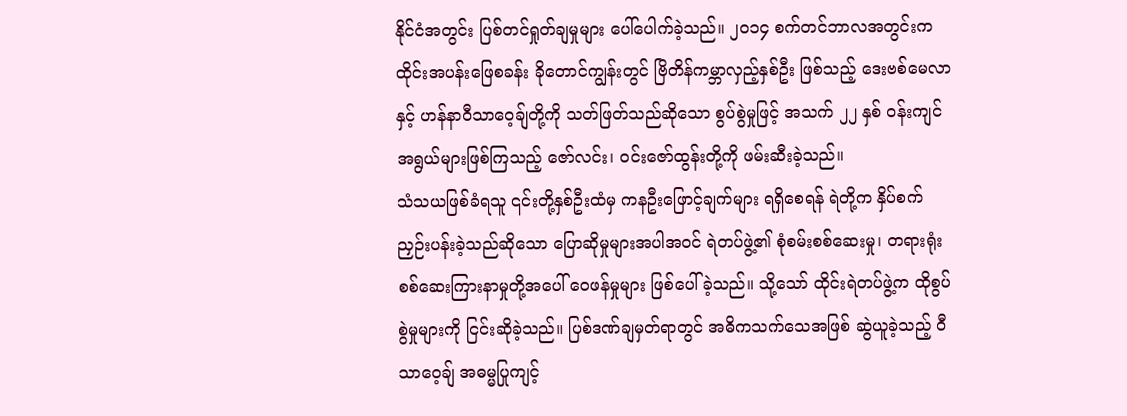နိုင်ငံအတွင်း ပြစ်တင်ရှုတ်ချမှုများ ပေါ်ပေါက်ခဲ့သည်။ ၂ဝ၁၄ စက်တင်ဘာလအတွင်းက ထိုင်းအပန်းဖြေစခန်း ခိုတောင်ကျွန်းတွင် ဗြိတိန်ကမ္ဘာလှည့်နှစ်ဦး ဖြစ်သည့် ဒေးဗစ်မေလာနှင့် ဟန်နာဝီသာဝေ့ချ်တို့ကို သတ်ဖြတ်သည်ဆိုသော စွပ်စွဲမှုဖြင့် အသက် ၂၂ နှစ် ဝန်းကျင် အရွယ်များဖြစ်ကြသည့် ဇော်လင်း၊ ဝင်းဇော်ထွန်းတို့ကို ဖမ်းဆီးခဲ့သည်။
သံသယဖြစ်ခံရသူ ၎င်းတို့နှစ်ဦးထံမှ ကနဦးဖြောင့်ချက်များ ရရှိစေရန် ရဲတို့က နှိပ်စက်ညှဉ်းပန်းခဲ့သည်ဆိုသော ပြောဆိုမှုများအပါအဝင် ရဲတပ်ဖွဲ့၏ စုံစမ်းစစ်ဆေးမှု၊ တရားရုံးစစ်ဆေးကြားနာမှုတို့အပေါ် ဝေဖန်မှုများ ဖြစ်ပေါ်ခဲ့သည်။ သို့သော် ထိုင်းရဲတပ်ဖွဲ့က ထိုစွပ်စွဲမှုများကို ငြင်းဆိုခဲ့သည်။ ပြစ်ဒဏ်ချမှတ်ရာတွင် အဓိကသက်သေအဖြစ် ဆွဲယူခဲ့သည့် ဝီသာဝေ့ချ် အဓမ္မပြုကျင့်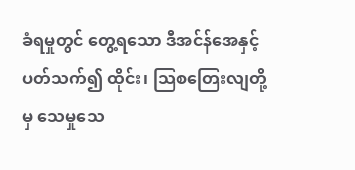ခံရမှုတွင် တွေ့ရသော ဒီအင်န်အေနှင့်ပတ်သက်၍ ထိုင်း၊ သြစတြေးလျတို့မှ သေမှုသေ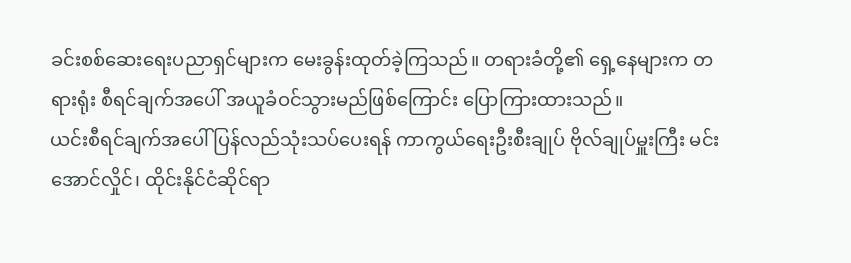ခင်းစစ်ဆေးရေးပညာရှင်များက မေးခွန်းထုတ်ခဲ့ကြသည်။ တရားခံတို့၏ ရှေ့နေများက တရားရုံး စီရင်ချက်အပေါ် အယူခံဝင်သွားမည်ဖြစ်ကြောင်း ပြောကြားထားသည်။
ယင်းစီရင်ချက်အပေါ် ပြန်လည်သုံးသပ်ပေးရန် ကာကွယ်ရေးဦးစီးချုပ် ဗိုလ်ချုပ်မှူးကြီး မင်းအောင်လှိုင်၊ ထိုင်းနိုင်ငံဆိုင်ရာ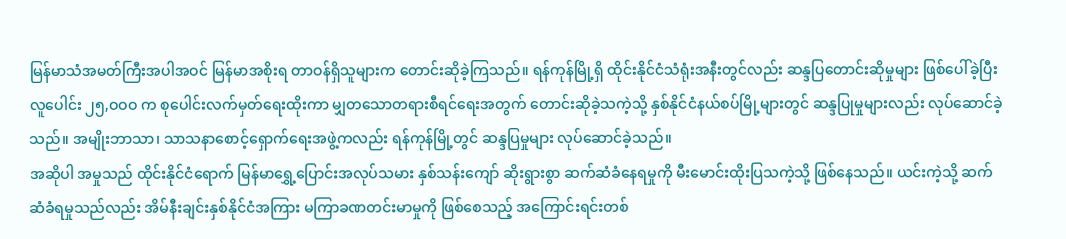မြန်မာသံအမတ်ကြီးအပါအဝင် မြန်မာအစိုးရ တာဝန်ရှိသူများက တောင်းဆိုခဲ့ကြသည်။ ရန်ကုန်မြို့ရှိ ထိုင်းနိုင်ငံသံရုံးအနီးတွင်လည်း ဆန္ဒပြတောင်းဆိုမှုများ ဖြစ်ပေါ်ခဲ့ပြီး လူပေါင်း ၂၅,ဝဝဝ က စုပေါင်းလက်မှတ်ရေးထိုးကာ မျှတသောတရားစီရင်ရေးအတွက် တောင်းဆိုခဲ့သကဲ့သို့ နှစ်နိုင်ငံနယ်စပ်မြို့များတွင် ဆန္ဒပြုမှုများလည်း လုပ်ဆောင်ခဲ့သည်။ အမျိုးဘာသာ၊ သာသနာစောင့်ရှောက်ရေးအဖွဲ့ကလည်း ရန်ကုန်မြို့တွင် ဆန္ဒပြမှုများ လုပ်ဆောင်ခဲ့သည်။
အဆိုပါ အမှုသည် ထိုင်းနိုင်ငံရောက် မြန်မာရွှေ့ပြောင်းအလုပ်သမား နှစ်သန်းကျော် ဆိုးရွားစွာ ဆက်ဆံခံနေရမှုကို မီးမောင်းထိုးပြသကဲ့သို့ ဖြစ်နေသည်။ ယင်းကဲ့သို့ ဆက်ဆံခံရမှုသည်လည်း အိမ်နီးချင်းနှစ်နိုင်ငံအကြား မကြာခဏတင်းမာမှုကို ဖြစ်စေသည့် အကြောင်းရင်းတစ်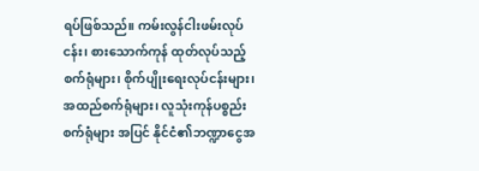ရပ်ဖြစ်သည်။ ကမ်းလွန်ငါးဖမ်းလုပ်ငန်း၊ စားသောက်ကုန် ထုတ်လုပ်သည့်စက်ရုံများ၊ စိုက်ပျိုးရေးလုပ်ငန်းများ၊ အထည်စက်ရုံများ၊ လူသုံးကုန်ပစ္စည်းစက်ရုံများ အပြင် နိုင်ငံ၏ဘဏ္ဍာငွေအ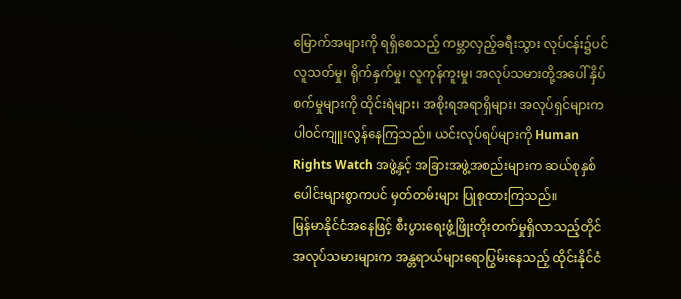မြောက်အများကို ရရှိစေသည့် ကမ္ဘာလှည့်ခရီးသွား လုပ်ငန်း၌ပင် လူသတ်မှု၊ ရိုက်နှက်မှု၊ လူကုန်ကူးမှု၊ အလုပ်သမားတို့အပေါ် နှိပ်စက်မှုများကို ထိုင်းရဲများ၊ အစိုးရအရာရှိများ၊ အလုပ်ရှင်များက ပါဝင်ကျူးလွန်နေကြသည်။ ယင်းလုပ်ရပ်များကို Human Rights Watch အဖွဲ့နှင့် အခြားအဖွဲ့အစည်းများက ဆယ်စုနှစ်ပေါင်းများစွာကပင် မှတ်တမ်းများ ပြုစုထားကြသည်။
မြန်မာနိုင်ငံအနေဖြင့် စီးပွားရေးဖွံ့ဖြိုးတိုးတက်မှုရှိလာသည့်တိုင် အလုပ်သမားများက အန္တရာယ်များရောပြွမ်းနေသည့် ထိုင်းနိုင်ငံ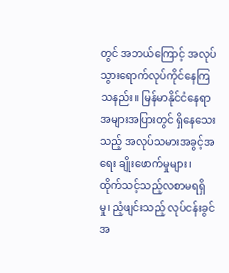တွင် အဘယ်ကြောင့် အလုပ်သွားရောက်လုပ်ကိုင်နေကြ သနည်း။ မြန်မာနိုင်ငံနေရာအများအပြားတွင် ရှိနေသေးသည့် အလုပ်သမားအခွင့်အရေး ချိုးဖောက်မှုများ၊ ထိုက်သင့်သည့်လစာမရရှိမှု၊ ညံ့ဖျင်းသည့် လုပ်ငန်းခွင် အ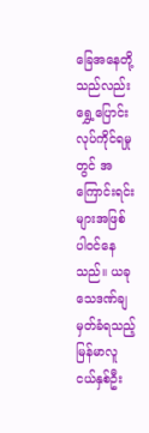ခြေအနေတို့သည်လည်း ရွှေ့ပြောင်းလုပ်ကိုင်ရမှုတွင် အကြောင်းရင်းများအဖြစ် ပါဝင်နေသည်။ ယခုသေဒဏ်ချမှတ်ခံရသည့် မြန်မာလူငယ်နှစ်ဦး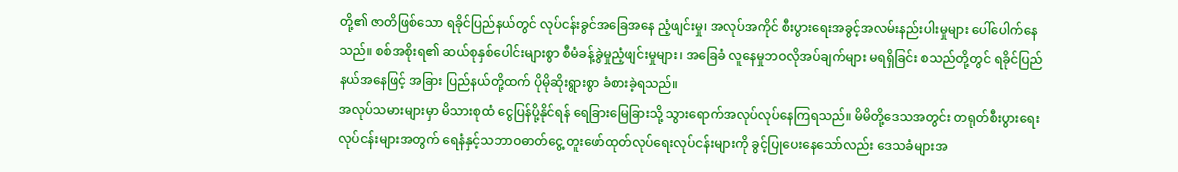တို့၏ ဇာတိဖြစ်သော ရခိုင်ပြည်နယ်တွင် လုပ်ငန်းခွင်အခြေအနေ ညံ့ဖျင်းမှု၊ အလုပ်အကိုင် စီးပွားရေးအခွင့်အလမ်းနည်းပါးမှုများ ပေါ်ပေါက်နေသည်။ စစ်အစိုးရ၏ ဆယ်စုနှစ်ပေါင်းများစွာ စီမံခန့်ခွဲမှုညံ့ဖျင်းမှုများ၊ အခြေခံ လူနေမှုဘဝလိုအပ်ချက်များ မရရှိခြင်း စသည်တို့တွင် ရခိုင်ပြည်နယ်အနေဖြင့် အခြား ပြည်နယ်တို့ထက် ပိုမိုဆိုးရွားစွာ ခံစားခဲ့ရသည်။
အလုပ်သမားများမှာ မိသားစုထံ ငွေပြန်ပို့နိုင်ရန် ရေခြားမြေခြားသို့ သွားရောက်အလုပ်လုပ်နေကြရသည်။ မိမိတို့ဒေသအတွင်း တရုတ်စီးပွားရေးလုပ်ငန်းများအတွက် ရေနံနှင့်သဘာဝဓာတ်ငွေ့ တူးဖော်ထုတ်လုပ်ရေးလုပ်ငန်းများကို ခွင့်ပြုပေးနေသော်လည်း ဒေသခံများအ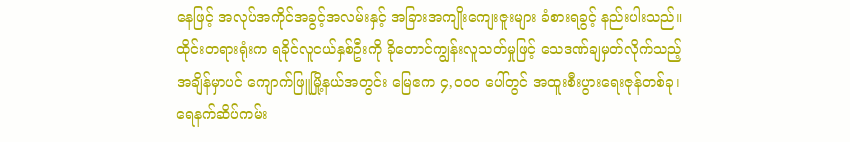နေဖြင့် အလုပ်အကိုင်အခွင့်အလမ်းနှင့် အခြားအကျိုးကျေးဇူးများ ခံစားရခွင့် နည်းပါးသည်။ ထိုင်းတရားရုံးက ရခိုင်လူငယ်နှစ်ဦးကို ခိုတောင်ကျွန်းလူသတ်မှုဖြင့် သေဒဏ်ချမှတ်လိုက်သည့် အချိန်မှာပင် ကျောက်ဖြူမြို့နယ်အတွင်း မြေဧက ၄,ဝဝဝ ပေါ်တွင် အထူးစီးပွားရေးဇုန်တစ်ခု၊ ရေနက်ဆိပ်ကမ်း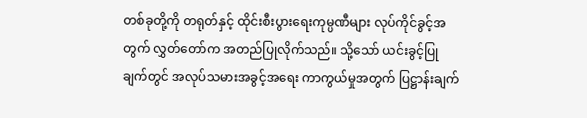တစ်ခုတို့ကို တရုတ်နှင့် ထိုင်းစီးပွားရေးကုမ္ပဏီများ လုပ်ကိုင်ခွင့်အတွက် လွှတ်တော်က အတည်ပြုလိုက်သည်။ သို့သော် ယင်းခွင့်ပြုချက်တွင် အလုပ်သမားအခွင့်အရေး ကာကွယ်မှုအတွက် ပြဋ္ဌာန်းချက်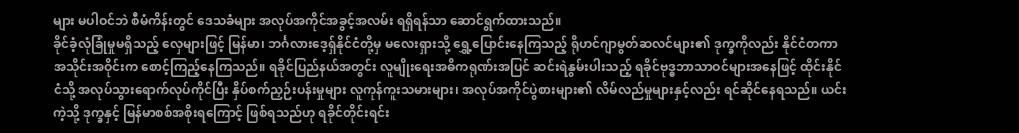များ မပါဝင်ဘဲ စီမံကိန်းတွင် ဒေသခံများ အလုပ်အကိုင်အခွင့်အလမ်း ရရှိရန်သာ ဆောင်ရွက်ထားသည်။
ခိုင်ခံ့လုံခြုံမှုမရှိသည့် လှေများဖြင့် မြန်မာ၊ ဘင်္ဂလားဒေ့ရှ်နိုင်ငံတို့မှ မလေးရှားသို့ ရွှေ့ပြောင်းနေကြသည့် ရိုဟင်ဂျာမွတ်ဆလင်များ၏ ဒုက္ခကိုလည်း နိုင်ငံတကာအသိုင်းအဝိုင်းက စောင့်ကြည့်နေကြသည်။ ရခိုင်ပြည်နယ်အတွင်း လူမျိုးရေးအဓိကရုဏ်းအပြင် ဆင်းရဲနွမ်းပါးသည့် ရခိုင်ဗုဒ္ဓဘာသာဝင်များအနေဖြင့် ထိုင်းနိုင်ငံသို့ အလုပ်သွားရောက်လုပ်ကိုင်ပြီး နှိပ်စက်ညှဉ်းပန်းမှုများ လူကုန်ကူးသမားများ၊ အလုပ်အကိုင်ပွဲစားများ၏ လိမ်လည်မှုများနှင့်လည်း ရင်ဆိုင်နေရသည်။ ယင်းကဲ့သို့ ဒုက္ခနှင့် မြန်မာစစ်အစိုးရကြောင့် ဖြစ်ရသည်ဟု ရခိုင်တိုင်းရင်း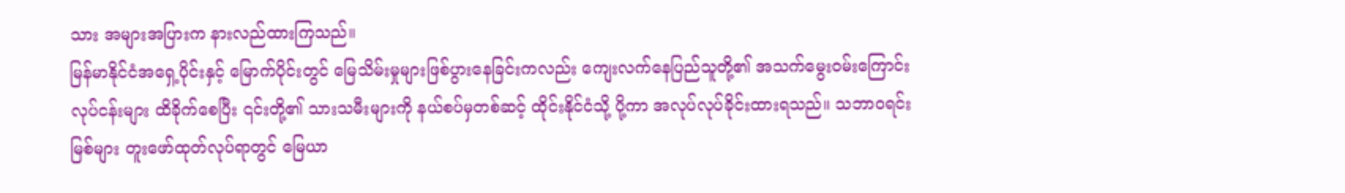သား အများအပြားက နားလည်ထားကြသည်။
မြန်မာနိုင်ငံအရှေ့ပိုင်းနှင့် မြောက်ပိုင်းတွင် မြေသိမ်းမှုများဖြစ်ပွားနေခြင်းကလည်း ကျေးလက်နေပြည်သူတို့၏ အသက်မွေးဝမ်းကြောင်း လုပ်ငန်းများ ထိခိုက်စေပြီး ၎င်းတို့၏ သားသမီးများကို နယ်စပ်မှတစ်ဆင့် ထိုင်းနိုင်ငံသို့ ပို့ကာ အလုပ်လုပ်ခိုင်းထားရသည်။ သဘာဝရင်းမြစ်များ တူးဖော်ထုတ်လုပ်ရာတွင် မြေယာ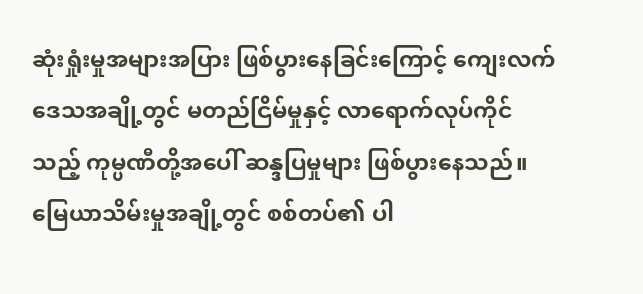ဆုံးရှုံးမှုအများအပြား ဖြစ်ပွားနေခြင်းကြောင့် ကျေးလက်ဒေသအချို့တွင် မတည်ငြိမ်မှုနှင့် လာရောက်လုပ်ကိုင်သည့် ကုမ္ပဏီတို့အပေါ် ဆန္ဒပြမှုများ ဖြစ်ပွားနေသည်။ မြေယာသိမ်းမှုအချို့တွင် စစ်တပ်၏ ပါ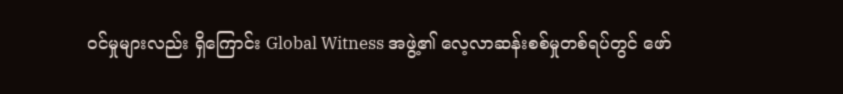ဝင်မှုများလည်း ရှိကြောင်း Global Witness အဖွဲ့၏ လေ့လာဆန်းစစ်မှုတစ်ရပ်တွင် ဖော်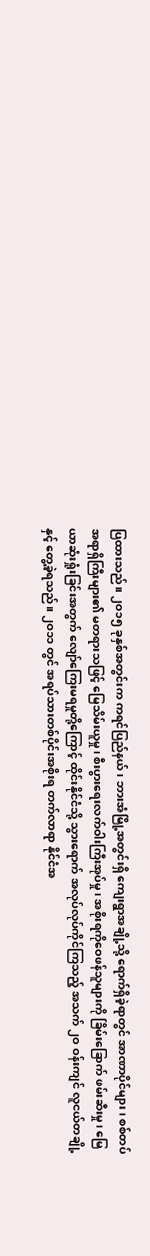ပြထားသည်။ ၂ဝ၁၅ ခုနှစ်အတွင်းက ကရင်ပြည်နယ်၊ ဘားအံမြို့အတွင်းရှိ ကျေးရွာအချို့သို့ ရောက်ရှိခဲ့ရာတွင် အာဏာပိုင်များ၊ စစ်တပ်အရာရှိကြီးများ၏ မတရားသဖြင့် မြေသိမ်းယူမှု၊ စီးပွားရေးလက်ဝါးကြီးအုပ်မှု၊ အစိုးရကိုဝေဖန်သူများကို ခြိမ်းခြောက် ဖမ်းဆီးမှု၊ မြေယာဆုံးရှုံးခြင်းအတွက် လျော်ကြေးမရမှုတို့ကြောင့် ထိုင်းနိုင်ငံသို့ သွားရောက် အလုပ်လုပ်ကိုင်ကြသည့် အသက် ၂ဝ ဝန်းကျင် လူငယ်တချို့နှင့် တွေ့ခဲ့ရသည်။ ၂ဝ၁၁ တွင် အရပ်သားတစ်ပိုင်းအစိုးရ တက်လာရာ နိုင်ငံအ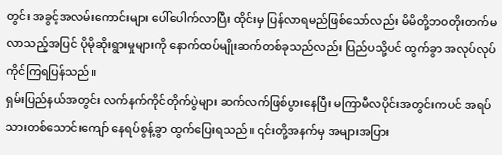တွင်း အခွင့်အလမ်းကောင်းများ ပေါ်ပေါက်လာပြီး ထိုင်းမှ ပြန်လာရမည်ဖြစ်သော်လည်း မိမိတို့ဘဝတိုးတက်မလာသည့်အပြင် ပိုမိုဆိုးရွားမှုများကို နောက်ထပ်မျိုးဆက်တစ်ခုသည်လည်း ပြည်ပသို့ပင် ထွက်ခွာ အလုပ်လုပ်ကိုင်ကြရပြန်သည်။
ရှမ်းပြည်နယ်အတွင်း လက်နက်ကိုင်တိုက်ပွဲများ ဆက်လက်ဖြစ်ပွားနေပြီး မကြာမီလပိုင်းအတွင်းကပင် အရပ်သားတစ်သောင်းကျော် နေရပ်စွန့်ခွာ ထွက်ပြေးရသည်။ ၎င်းတို့အနက်မှ အများအပြား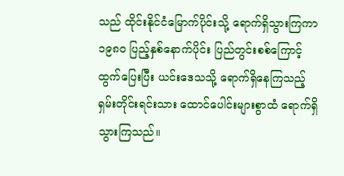သည် ထိုင်းနိုင်ငံမြောက်ပိုင်းသို့ ရောက်ရှိသွားကြကာ ၁၉၈ဝ ပြည့်နှစ်နောက်ပိုင်း ပြည်တွင်းစစ်ကြောင့် ထွက်ပြေးပြီး ယင်းဒေသသို့ ရောက်ရှိနေကြသည့် ရှမ်းတိုင်းရင်းသား ထောင်ပေါင်းများစွာထံ ရောက်ရှိသွားကြသည်။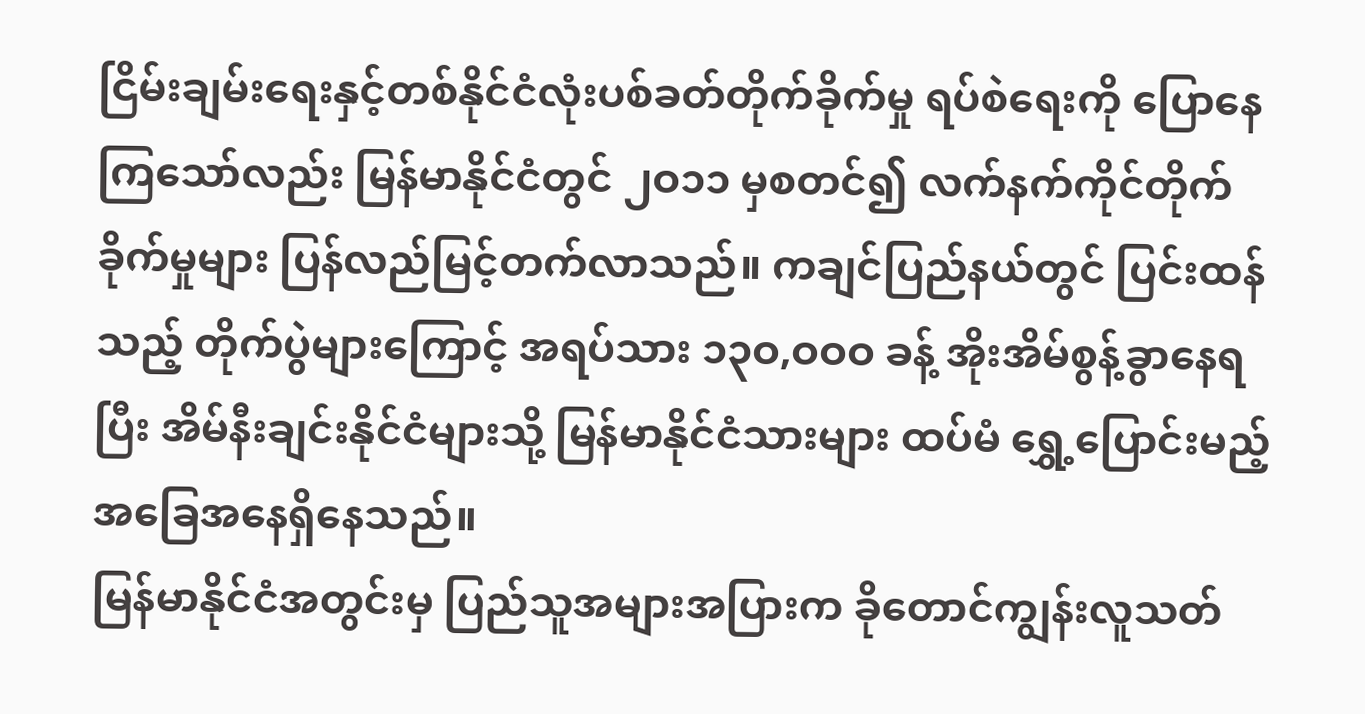ငြိမ်းချမ်းရေးနှင့်တစ်နိုင်ငံလုံးပစ်ခတ်တိုက်ခိုက်မှု ရပ်စဲရေးကို ပြောနေကြသော်လည်း မြန်မာနိုင်ငံတွင် ၂ဝ၁၁ မှစတင်၍ လက်နက်ကိုင်တိုက်ခိုက်မှုများ ပြန်လည်မြင့်တက်လာသည်။ ကချင်ပြည်နယ်တွင် ပြင်းထန်သည့် တိုက်ပွဲများကြောင့် အရပ်သား ၁၃ဝ,ဝဝဝ ခန့် အိုးအိမ်စွန့်ခွာနေရပြီး အိမ်နီးချင်းနိုင်ငံများသို့ မြန်မာနိုင်ငံသားများ ထပ်မံ ရွှေ့ပြောင်းမည့်အခြေအနေရှိနေသည်။
မြန်မာနိုင်ငံအတွင်းမှ ပြည်သူအများအပြားက ခိုတောင်ကျွန်းလူသတ်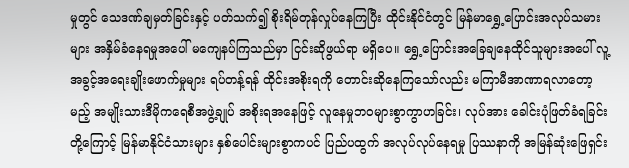မှုတွင် သေဒဏ်ချမှတ်ခြင်းနှင့် ပတ်သက်၍ စိုးရိမ်တုန်လှုပ်နေကြပြီး ထိုင်းနိုင်ငံတွင် မြန်မာရွှေ့ပြောင်းအလုပ်သမားများ အနှိမ်ခံနေရမှုအပေါ် မကျေနပ်ကြသည်မှာ ငြင်းဆိုဖွယ်ရာ မရှိပေ။ ရွှေ့ပြောင်းအခြေချနေထိုင်သူများအပေါ် လူ့အခွင့်အရေးချိုးဖောက်မှုများ ရပ်တန့်ရန် ထိုင်းအစိုးရကို တောင်းဆိုနေကြသော်လည်း မကြာမီအာဏာရလာတော့မည့် အမျိုးသားဒီမိုကရေစီအဖွဲ့ချုပ် အစိုးရအနေဖြင့် လူနေမှုဘဝများစွာကွာဟခြင်း၊ လုပ်အား ခေါင်းပုံဖြတ်ခံရခြင်းတို့ကြောင့် မြန်မာနိုင်ငံသားများ နှစ်ပေါင်းများစွာကပင် ပြည်ပထွက် အလုပ်လုပ်နေရမှု ပြဿနာကို အမြန်ဆုံးဖြေရှင်း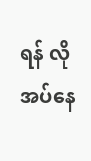ရန် လိုအပ်နေ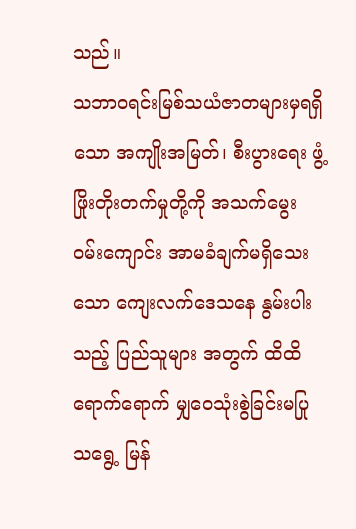သည်။
သဘာဝရင်းမြစ်သယံဇာတများမှရရှိသော အကျိုးအမြတ်၊ စီးပွားရေး ဖွံ့ဖြိုးတိုးတက်မှုတို့ကို အသက်မွေးဝမ်းကျောင်း အာမခံချက်မရှိသေးသော ကျေးလက်ဒေသနေ နွမ်းပါးသည့် ပြည်သူများ အတွက် ထိထိရောက်ရောက် မျှဝေသုံးစွဲခြင်းမပြုသရွေ့ မြန်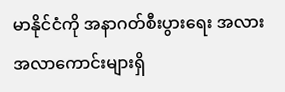မာနိုင်ငံကို အနာဂတ်စီးပွားရေး အလားအလာကောင်းများရှိ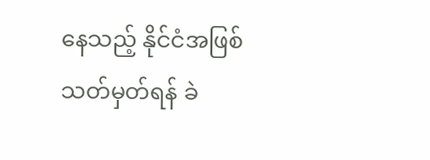နေသည့် နိုင်ငံအဖြစ် သတ်မှတ်ရန် ခဲ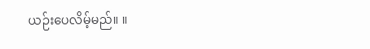ယဉ်းပေလိမ့်မည်။ ။